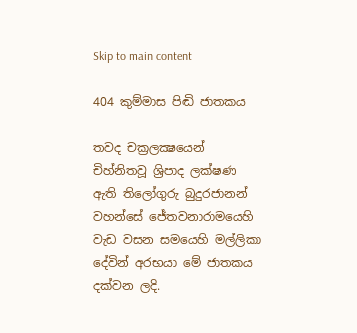Skip to main content

404 කුම්මාස පිඬි ජාතකය

තවද චක්‍රලක්‍ෂයෙන් චිහ්නිතවූ ශ්‍රිපාද ලක්ෂණ ඇති තිලෝගුරු බුදුරජානන් වහන්සේ ජේතවනාරාමයෙහි වැඩ වසන සමයෙහි මල්ලිකා දේවින් අරභයා මේ ජාතකය දක්වන ලදි.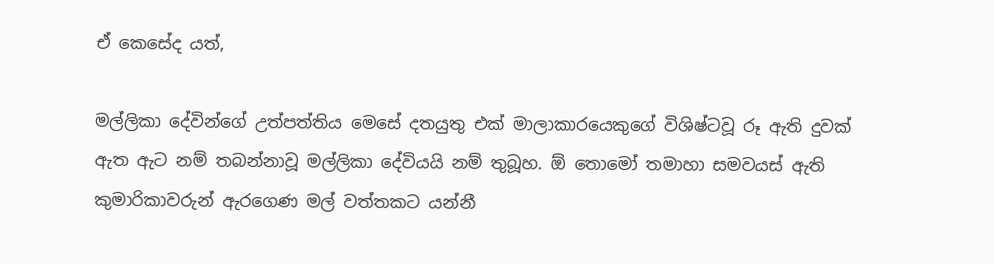ඒ කෙසේද යත්,

මල්ලිකා දේවින්ගේ උත්පත්තිය මෙසේ දතයුතු එක් මාලාකාරයෙකුගේ විශිෂ්ටවූ රූ ඇති දුවක් ඇත ඇට නම් තබන්නාවූ මල්ලිකා දේවියයි නම් තුබූහ. ඕ තොමෝ තමාහා සමවයස් ඇති කුමාරිකාවරුන් ඇරගෙණ මල් වත්තකට යන්නී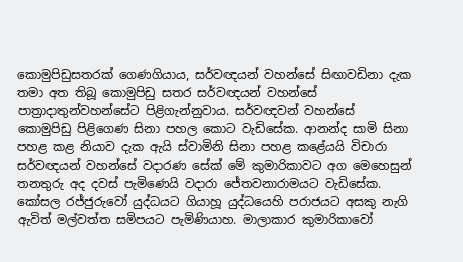කොමුපිඩුසතරක් ගෙණගියාය, සර්වඥයන් වහන්සේ සිඟාවඩිනා දැක තමා අත තිබූ කොමුපිඩු සතර සර්වඥයන් වහන්සේ පාත්‍රාදාතුන්වහන්සේට පිළිගැන්නුවාය. සර්වඥවන් වහන්සේ කොමුපිඩු පිළිගෙණ සිනා පහල කොට වැඩිසේක. ආනන්ද සාමි සිනා පහළ කළ නියාව දැක ඇයි ස්වාමිනි සිනා පහළ කළේයයි විචාරා සර්වඥයන් වහන්සේ වදාරණ සේක් මේ කුමාරිකාවට අග මෙහෙසුන් තනතුරු අද දවස් පැමිණෙයි වදාරා ජේතවනාරාමයට වැඩිසේක. කෝසල රජ්ජුරුවෝ යුද්ධයට ගියාහූ යුද්ධයෙහි පරාජයට අසකු නැගි ඇවිත් මල්වත්ත සමිපයට පැමිණියාහ. මාලාකාර කුමාරිකාවෝ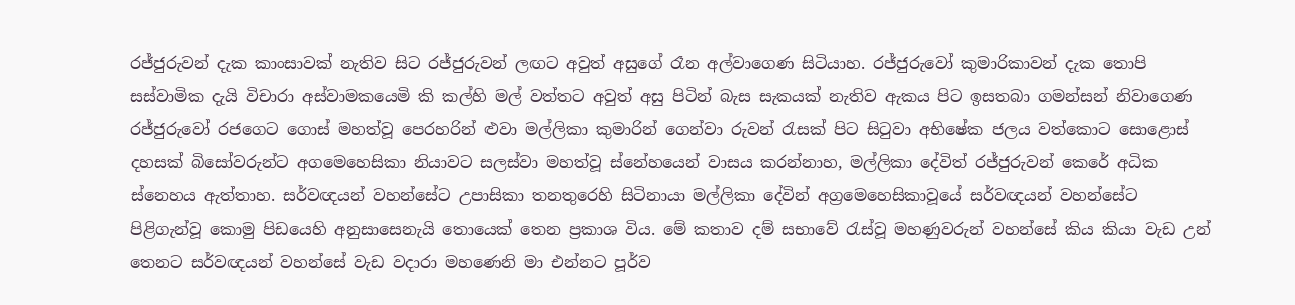රජ්ජුරුවන් දැක කාංසාවක් නැතිව සිට රජ්ජුරුවන් ලඟට අවුත් අසුගේ රෑන අල්වාගෙණ සිටියාහ. රජ්ජුරුවෝ කුමාරිකාවන් දැක තොපි සස්වාමික දැයි විචාරා අස්වාමකයෙමි කි කල්හි මල් වත්තට අවුත් අසු පිටින් බැස සැකයක් නැතිව ඇකය පිට ඉසතබා ගමන්සන් නිවාගෙණ රජ්ජුරුවෝ රජගෙට ගොස් මහත්වූ පෙරහරින් ළුවා මල්ලිකා කුමාරින් ගෙන්වා රුවන් රැසක් පිට සිටුවා අභිෂේක ජලය වත්කොට සොළොස් දහසක් බිසෝවරුන්ට අගමෙහෙසිකා නියාවට සලස්වා මහත්වූ ස්නේහයෙන් වාසය කරන්නාහ, මල්ලිකා දේවිත් රජ්ජුරුවන් කෙරේ අධික ස්නෙහය ඇත්තාහ. සර්වඥයන් වහන්සේට උපාසිකා තනතුරෙහි සිටිනායා මල්ලිකා දේවින් අග්‍රමෙහෙසිකාවූයේ සර්වඥයන් වහන්සේට පිළිගැන්වූ කොමු පිඩයෙහි අනුසාසෙනැයි තොයෙක් තෙන ප්‍රකාශ විය. මේ කතාව දම් සභාවේ රැස්වූ මහණුවරුන් වහන්සේ කිය කියා වැඩ උන් තෙනට සර්වඥයන් වහන්සේ වැඩ වදාරා මහණෙනි මා එන්නට පූර්ව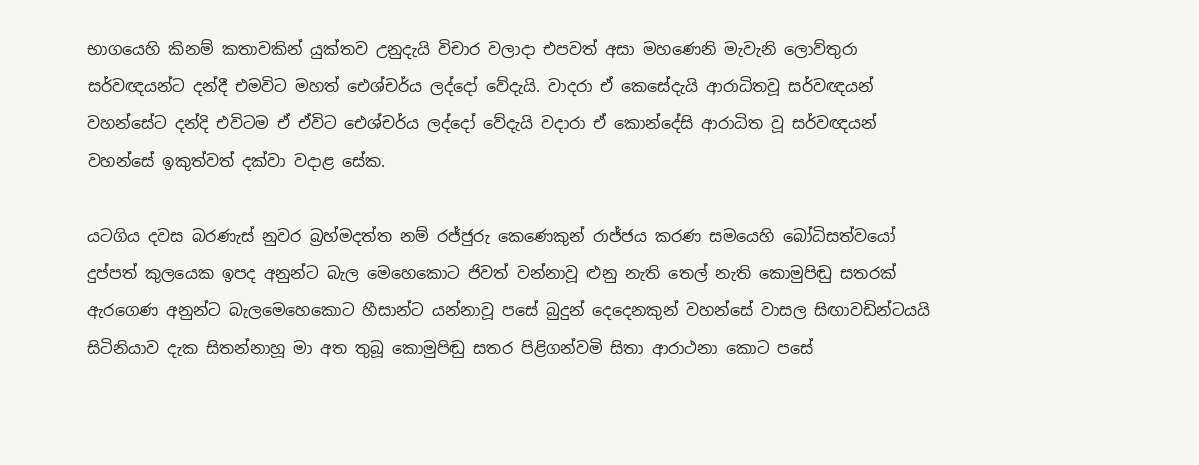භාගයෙහි කිනම් කතාවකින් යුක්තව උනුදැයි විචාර වලාදා එපවත් අසා මහණෙනි මැවැනි ලොව්තුරා සර්වඥයන්ට දන්දී එමවිට මහත් ඓශ්චර්ය ලද්දෝ වේදැයි. වාදරා ඒ කෙසේදැයි ආරාධිතවූ සර්වඥයන් වහන්සේට දන්දි එවිටම ඒ ඒවිට ඓශ්චර්ය ලද්දෝ වේදැයි වදාරා ඒ කොන්දේසි ආරාධිත වූ සර්වඥයන් වහන්සේ ඉකුත්වත් දක්වා වදාළ සේක.

යටගිය දවස බරණැස් නුවර බ්‍රහ්මදත්ත නම් රජ්ජුරු කෙණෙකුන් රාජ්ජය කරණ සමයෙහි බෝධිසත්වයෝ දුප්පත් කුලයෙක ඉපද අනුන්ට බැල මෙහෙකොට ජිවත් වන්නාවූ ළුනු නැති තෙල් නැති කොමුපිඬු සතරක් ඇරගෙණ අනුන්ට බැලමෙහෙකොට හීසාන්ට යන්නාවූ පසේ බුදුන් දෙදෙනකුන් වහන්සේ වාසල සිඟාවඩින්ටයයි සිටිනියාව දැක සිතන්නාහූ මා අත තුබූ කොමුපිඬු සතර පිළිගන්වමි සිතා ආරාථනා කොට පසේ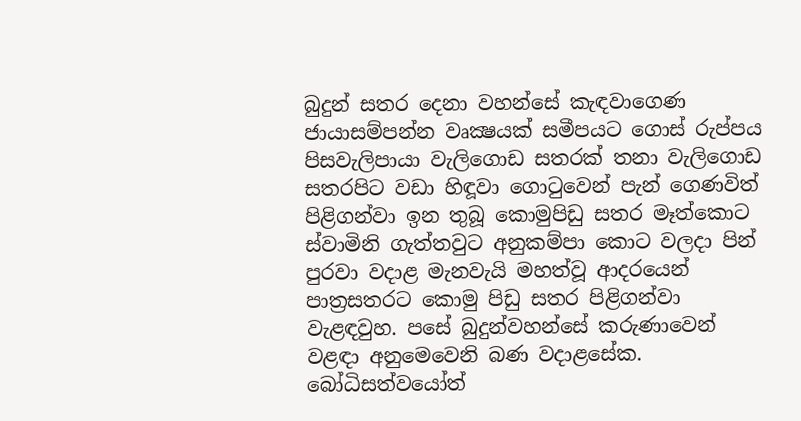බුදුන් සතර දෙනා වහන්සේ කැඳවාගෙණ ජායාසම්පන්න වෘක්‍ෂයක් සමීපයට ගොස් රුප්පය පිසවැලිපායා වැලිගොඩ සතරක් තනා වැලිගොඩ සතරපිට වඩා හිඳූවා ගොටුවෙන් පැන් ගෙණවිත් පිළිගන්වා ඉන තුබූ කොමුපිඩු සතර මෑත්කොට ස්වාමිනි ගැත්තවුට අනුකම්පා කොට වලදා පින් පුරවා වදාළ මැනවැයි මහත්වූ ආදරයෙන් පාත්‍රසතරට කොමු පිඩු සතර පිළිගන්වා වැළඳවුහ. පසේ බුදුන්වහන්සේ කරුණාවෙන් වළඳා අනුමෙවෙනි බණ වදාළසේක. බෝධිසත්වයෝත්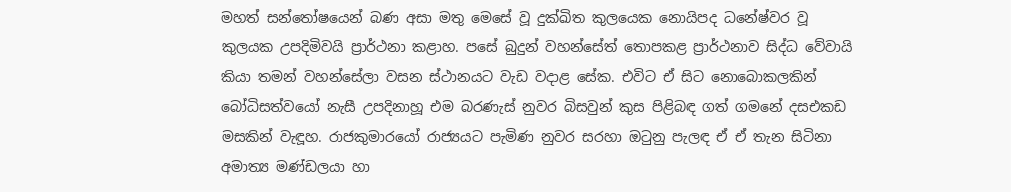මහත් සන්තෝෂයෙන් බණ අසා මතු මෙසේ වූ දුක්ඛිත කුලයෙක නොයිපද ධනේෂ්වර වූ කුලයක උපදිමිවයි ප්‍රාර්ථනා කළාහ. පසේ බුදුන් වහන්සේත් තොපකළ ප්‍රාර්ථනාව සිද්ධ වේවායි කියා තමන් වහන්සේලා වසන ස්ථානයට වැඩ වදාළ සේක. එවිට ඒ සිට නොබොකලකින් බෝධිසත්වයෝ නැසී උපදිනාහූ එම බරණැස් නුවර බිසවුන් කුස පිළිබඳ ගත් ගමනේ දසඑකඩ මසකින් වැඳූහ. රාජකුමාරයෝ රාජ්‍යයට පැමිණ නුවර සරහා ඔටුනු පැලඳ ඒ ඒ තැන සිටිනා අමාත්‍ය මණ්ඩලයා හා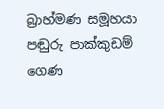බ්‍රාහ්මණ සමූහයා පඬුරු පාක්කුඩම් ගෙණ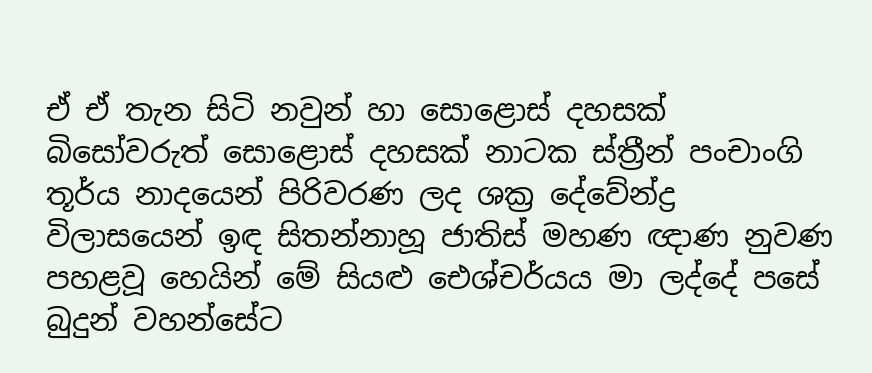ඒ ඒ තැන සිටි නවුන් හා සොළොස් දහසක් බිසෝවරුත් සොළොස් දහසක් නාටක ස්ත්‍රීන් පංචාංගි තූර්ය නාදයෙන් පිරිවරණ ලද ශක්‍ර දේවේන්ද්‍ර විලාසයෙන් ඉඳ සිතන්නාහූ ජාතිස් මහණ ඥාණ නුවණ පහළවූ හෙයින් මේ සියළු ඓශ්චර්යය මා ලද්දේ පසේ බුදුන් වහන්සේට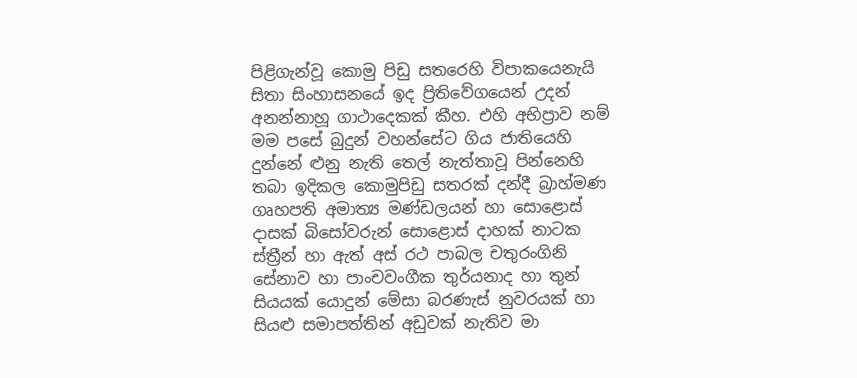පිළිගැන්වූ කොමු පිඩු සතරෙහි විපාකයෙනැයි සිතා සිංහාසනයේ ඉද ප්‍රිතිවේගයෙන් උදන් අනන්නාහූ ගාථාදෙකක් කීහ. එහි අභිප්‍රාව නම් මම පසේ බුදුන් වහන්සේට ගිය ජාතියෙහි දුන්නේ ළුනු නැති තෙල් නැත්තාවූ පින්නෙහි තබා ඉදිකල කොමුපිඩු සතරක් දන්දී බ්‍රාහ්මණ ගෘහපති අමාත්‍ය මණ්ඩලයන් හා සොළොස් දාසක් බිසෝවරුන් සොළොස් දාහක් නාටක ස්ත්‍රීන් හා ඇත් අස් රථ පාබල චතුරංගිනි සේනාව හා පාංචවංගීක තුර්යනාද හා තුන් සියයක් යොදුන් මේසා බරණැස් නුවරයක් හා සියළු සමාපත්තින් අඩුවක් නැතිව මා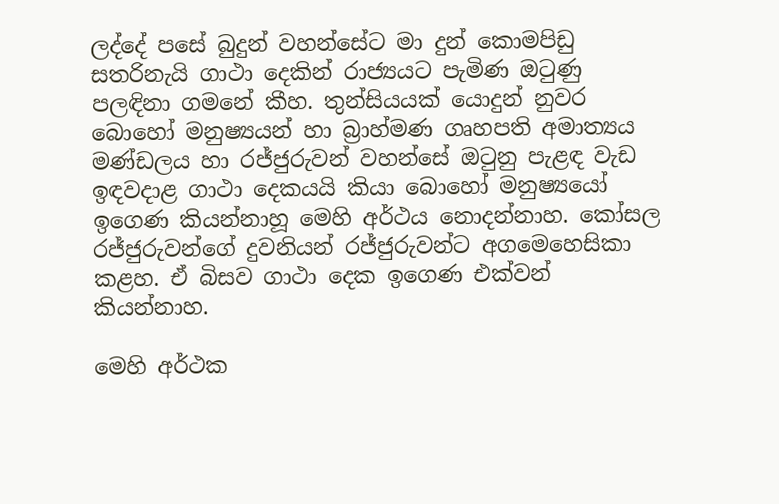ලද්දේ පසේ බුදුන් වහන්සේට මා දුන් කොමපිඩු සතරිනැයි ගාථා දෙකින් රාජ්‍යයට පැමිණ ඔටුණු පලඳිනා ගමනේ කීහ. තුන්සියයක් යොදුන් නුවර බොහෝ මනුෂ්‍යයන් හා බ්‍රාහ්මණ ගෘහපති අමාත්‍යය මණ්ඩලය හා රජ්ජුරුවන් වහන්සේ ඔටුනු පැළඳ වැඩ ඉඳවදාළ ගාථා දෙකයයි කියා බොහෝ මනුෂ්‍යයෝ ඉගෙණ කියන්නාහූ මෙහි අර්ථය නොදන්නාහ. කෝසල රජ්ජුරුවන්ගේ දුවනියන් රජ්ජුරුවන්ට අගමෙහෙසිකා කළහ. ඒ බිසව ගාථා දෙක ඉගෙණ එක්වන් කියන්නාහ.

මෙහි අර්ථක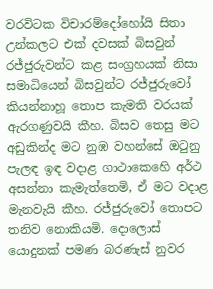වරවිටක විචාරම්දෝහෝයි සිතා උන්කලට එක් දවසක් බිසවුන් රජ්ජුරුවන්ට කළ සංග්‍රහයක් නිසා සමාධියෙන් බිසවුන්ට රජ්ජුරුවෝ කියන්නාහූ තොප කැමති වරයක් ඇරගණුවයි කීහ. බිසව තෙසු මට අඩුකින්ද මට නුඹ වහන්සේ ඔටුනු පැලඳ ඉඳ වදාළ ගාථාකෙහෙි අර්ථ අසන්නා කැමැත්තෙමි, ඒ මට වදාළ මැනවැයි කීහ. රජ්ජුරුවෝ තොපට තනිව නොකියමි. දොලොස් යොදුනක් පමණ බරණැස් නුවර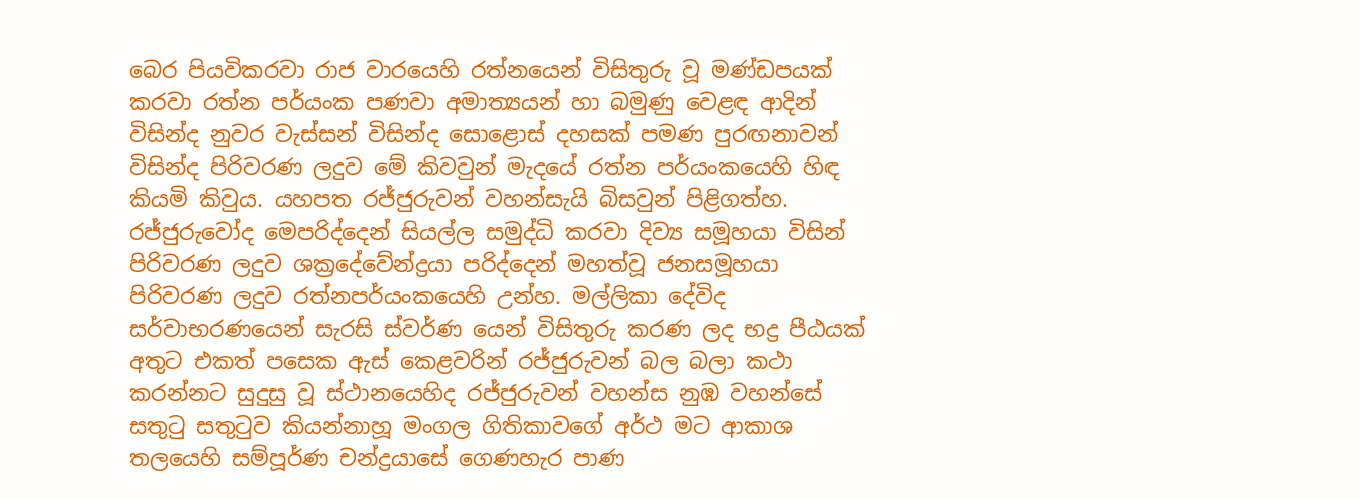බෙර පියවිකරවා රාජ වාරයෙහි රත්නයෙන් විසිතුරු වූ මණ්ඩපයක් කරවා රත්න පර්යංක පණවා අමාත්‍යයන් හා බමුණු වෙළඳ ආදින් විසින්ද නුවර වැස්සන් විසින්ද සොළොස් දහසක් පමණ පුරඟනාවන් විසින්ද පිරිවරණ ලදුව මේ කිවවුන් මැදයේ රත්න පර්යංකයෙහි හිඳ කියමි කිවුය. යහපත රජ්ජුරුවන් වහන්සැයි බිසවුන් පිළිගත්හ. රජ්ජුරුවෝද මෙපරිද්දෙන් සියල්ල සමුද්ධි කරවා දිව්‍ය සමූහයා විසින් පිරිවරණ ලදුව ශක්‍රදේවේන්ද්‍රයා පරිද්දෙන් මහත්වූ ජනසමූහයා පිරිවරණ ලදුව රත්නපර්යංකයෙහි උන්හ. මල්ලිකා දේවිද සර්වාභරණයෙන් සැරසි ස්වර්ණ යෙන් විසිතුරු කරණ ලද භද්‍ර පීඨයක් අතුට එකත් පසෙක ඇස් කෙළවරින් රජ්ජුරුවන් බල බලා කථා කරන්නට සුදුසු වූ ස්ථානයෙහිද රජ්ජුරුවන් වහන්ස නුඹ වහන්සේ සතුටු සතුටුව කියන්නාහූ මංගල ගිතිකාවගේ අර්ථ මට ආකාශ තලයෙහි සම්පූර්ණ චන්ද්‍රයාසේ ගෙණහැර පාණ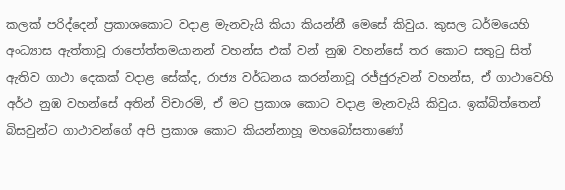කලක් පරිද්දෙන් ප්‍රකාශකොට වදාළ මැනවැයි කියා කියන්නී මෙසේ කිවුය. කුසල ධර්මයෙහි අංධ්‍යාස ඇත්තාවූ රාපෝත්තමයානන් වහන්ස එක් වන් නුඹ වහන්සේ තර කොට සතුටු සිත් ඇතිව ගාථා දෙකක් වදාළ සේක්ද, රාජ්‍ය වර්ධනය කරන්නාවූ රජ්ජුරුවන් වහන්ස, ඒ ගාථාවෙහි අර්ථ නුඹ වහන්සේ අතින් විචාරමි, ඒ මට ප්‍රකාශ කොට වදාළ මැනවැයි කිවුය. ඉක්බිත්තෙන් බිසවුන්ට ගාථාවන්ගේ අපි ප්‍රකාශ කොට කියන්නාහූ මහබෝසතාණෝ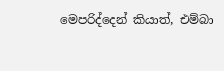මෙපරිද්දෙන් කියාත්, එම්බා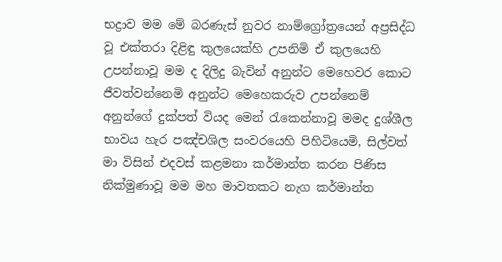භද්‍රාව මම මේ බරණැස් නුවර නාම්ග්‍රෝත්‍රයෙන් අප්‍රසිද්ධ වූ එක්තරා දිළිඳු කුලයෙක්හි උපනිමි ඒ කුලයෙහි උපන්නාවූ මම ද දිලිදු බැවින් අනුන්ට මෙහෙවර කොට ජීවත්වන්නෙමි අනුන්ට මෙහෙකරුව උපන්නෙම් අනුන්ගේ දුක්පත් වියද මෙන් රැකෙන්නාවූ මමද දුශ්ශීල භාවය හැර පඤ්චශිල සංවරයෙහි පිහිටියෙමි, සිල්වත් මා විසින් එදවස් කළමනා කර්මාන්ත කරන පිණිස නික්මුණාවූ මම මහ මාවතකට නැග කර්මාන්ත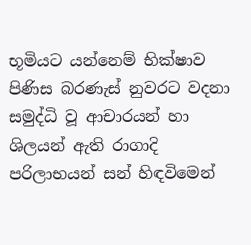භූමියට යන්නෙම් භික්ෂාව පිණිස බරණැස් නුවරට වදනා සමුද්ධි වූ ආචාරයන් හා ශිලයන් ඇති රාගාදි පරිලාභයන් සන් හිඳවිමෙන්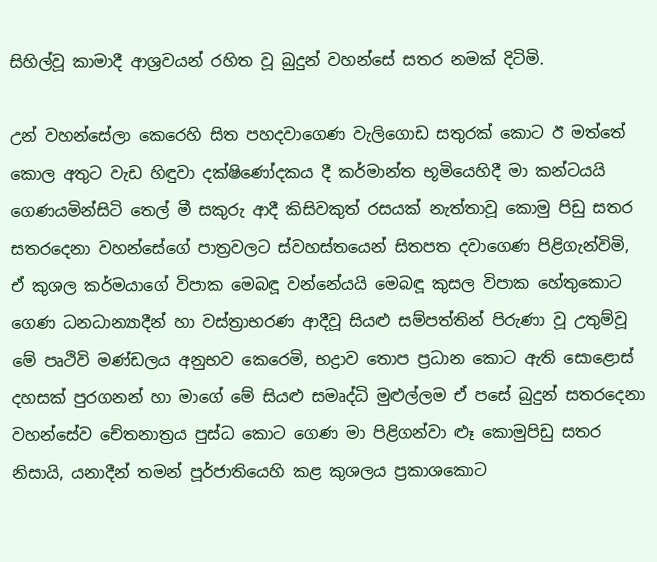සිහිල්වූ කාමාදී ආශ්‍රවයන් රහිත වූ බුදුන් වහන්සේ සතර නමක් දිටිමි.

උන් වහන්සේලා කෙරෙහි සිත පහදවාගෙණ වැලිගොඩ සතුරක් කොට ඊ මත්තේ කොල අතුට වැඩ හිඳුවා දක්ෂිණෝදකය දී කර්මාන්ත භූමියෙහිදී මා කන්ටයයි ගෙණයමින්සිටි තෙල් මී සකුරු ආදී කිසිවකුත් රසයක් නැත්තාවූ කොමු පිඩු සතර සතරදෙනා වහන්සේගේ පාත්‍රවලට ස්වහස්තයෙන් සිතපත දවාගෙණ පිළිගැන්විමි, ඒ කුශල කර්මයාගේ විපාක මෙබඳූ වන්නේයයි මෙබඳූ කුසල විපාක හේතුකොට ගෙණ ධනධාන්‍යාදීන් හා වස්ත්‍රාභරණ ආදීවූ සියළු සම්පත්තින් පිරුණා වූ උතුම්වූ මේ පෘථිවි මණ්ඩලය අනුභව කෙරෙමි, භද්‍රාව තොප ප්‍රධාන කොට ඇති සොළොස් දහසක් පුරගනන් හා මාගේ මේ සියළු සමෘද්ධි මුළුල්ලම ඒ පසේ බුදුන් සතරදෙනා වහන්සේව චේතනාත්‍රය පුස්ධ කොට ගෙණ මා පිළිගන්වා ළූ කොමුපිඩු සතර නිසායි, යනාදීන් තමන් පූර්ජාතියෙහි කළ කුශලය ප්‍රකාශකොට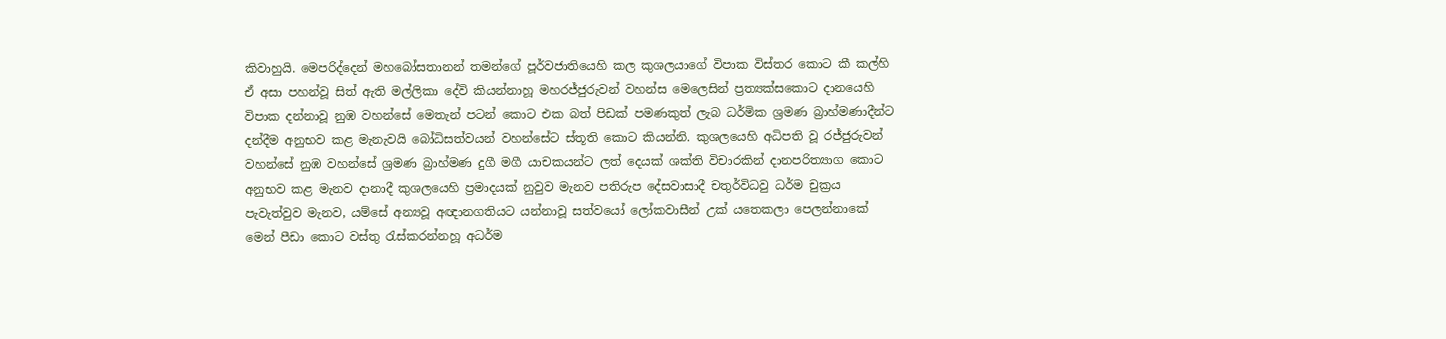කිවාහුයි. මෙපරිද්දෙන් මහබෝසතානන් තමන්ගේ පූර්වජාතියෙහි කල කුශලයාගේ විපාක විස්තර කොට කී කල්හි ඒ අසා පහන්වූ සිත් ඇති මල්ලිකා දේවි කියන්නාහූ මහරජ්ජුරුවන් වහන්ස මෙලෙසින් ප්‍රත්‍යක්‍සකොට දානයෙහි විපාක දන්නාවූ නුඹ වහන්සේ මෙතැන් පටන් කොට එක බත් පිඩක් පමණකුත් ලැබ ධර්මික ශ්‍රමණ බ්‍රාහ්මණාදීන්ට දන්දීම අනුභව කළ මැනැවයි බෝධිසත්වයන් වහන්සේට ස්තූති කොට කියන්නි. කුශලයෙහි අධිපති වූ රජ්ජුරුවන් වහන්සේ නුඹ වහන්සේ ශ්‍රමණ බ්‍රාහ්මණ දුගී මගී යාචකයන්ට ලත් දෙයක් ශක්ති විචාරකින් දානපරිත්‍යාග කොට අනුභව කළ මැනව දානාදී කුශලයෙහි ප්‍රමාදයක් නුවුව මැනව පතිරුප දේසවාසාදී චතුර්විධවු ධර්ම චුක්‍රය පැවැත්වුව මැනව, යම්සේ අන්‍යවූ අඥානගතියට යන්නාවූ සත්වයෝ ලෝකවාසීන් උක් යතෙකලා පෙලන්නාකේ මෙන් පීඩා කොට වස්තු රැස්කරන්නහූ අධර්ම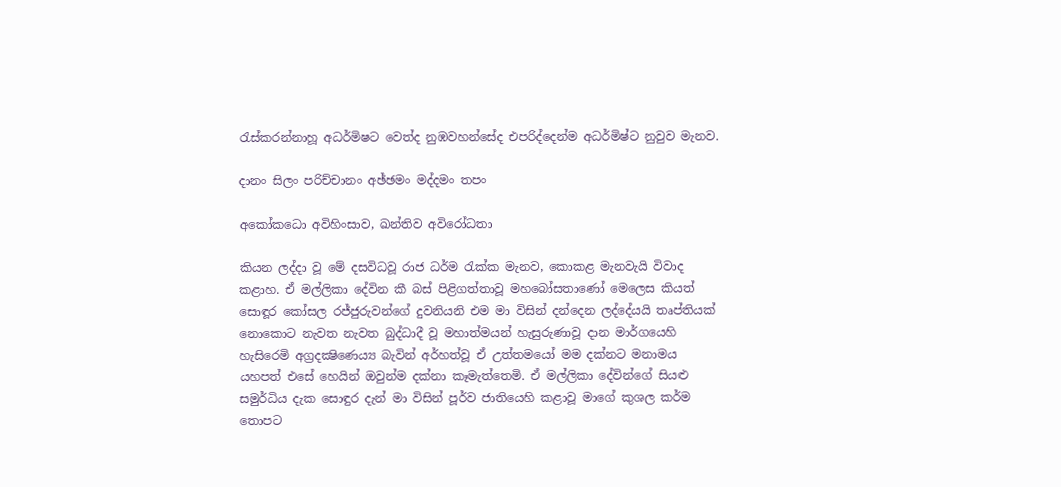රැස්කරන්නාහූ අධර්මිෂට වෙත්ද නුඹවහන්සේද එපරිද්දෙන්ම අධර්මිෂ්ට නුවුව මැනව.

දානං සිලං පරිච්චානං අඡ්ඡමං මද්දමං තපං

අකෝකධො අවිහිංසාව, ඛන්තිව අවිරෝධතා

කියන ලද්දා වූ මේ දසවිධවූ රාජ ධර්ම රැක්ක මැනව, කොකළ මැනවැයි විවාද කළාහ. ඒ මල්ලිකා දේවින කී බස් පිළිගත්තාවූ මහබෝසතාණෝ මෙලෙස කියත් සොඳූර කෝසල රජ්ජුරුවන්ගේ දුවනියනි එම මා විසින් දන්දෙන ලද්දේයයි තෘප්තියක් නොකොට නැවත නැවත බුද්ධාදී වූ මහාත්මයන් හැසුරුණාවූ දාන මාර්ගයෙහි හැසිරෙමි අග්‍රදක්‍ෂිණෙය්‍ය බැවින් අර්හත්වූ ඒ උත්තමයෝ මම දක්නට මනාමය යහපත් එසේ හෙයින් ඔවුන්ම දක්නා කෑමැත්තෙමි. ඒ මල්ලිකා දේවින්ගේ සියළු සමුර්ධිය දැක සොඳුර දැන් මා විසින් පූර්ව ජාතියෙහි කළාවූ මාගේ කුශල කර්ම තොපට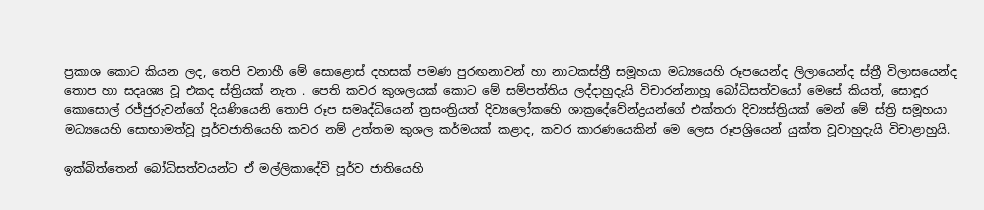ප්‍රකාශ කොට කියන ලද, තෙපි වනාහී මේ සොළොස් දහසක් පමණ පුරඟනාවන් හා නාටකස්ත්‍රී සමූහයා මධ්‍යයෙහි රූපයෙන්ද ලිලායෙන්ද ස්ත්‍රී විලාසයෙන්ද තොප හා සදෘශ්‍ය වූ එකද ස්ත්‍රියක් නැත . පෙති කවර කුශලයක් කොට මේ සම්පත්තිය ලද්දාහුදැයි විචාරන්නාහූ බෝධිසත්වයෝ මෙසේ කියත්, සොඳූර කොසොල් රජ්ජුරුවන්ගේ දියණියෙනි තොපි රූප සමෘද්ධියෙන් ත්‍රසංත්‍රියත් දිව්‍යලෝකහෙි ශාක්‍රදේවේන්ද්‍රයන්ගේ එක්තරා දිව්‍යස්ත්‍රියක් මෙන් මේ ස්ත්‍රි සමූහයා මධ්‍යයෙහි සොභාමත්වූ පූර්වජාතියෙහි කවර නම් උත්තම කුශල කර්මයක් කළාද, කවර කාරණයෙකින් මෙ ලෙස රූපශ්‍රියෙන් යුක්ත වූවාහුදැයි විචාළාහුයි.

ඉක්බිත්තෙන් බෝධිසත්වයන්ට ඒ මල්ලිකාදේවි පූර්ව ජාතියෙහි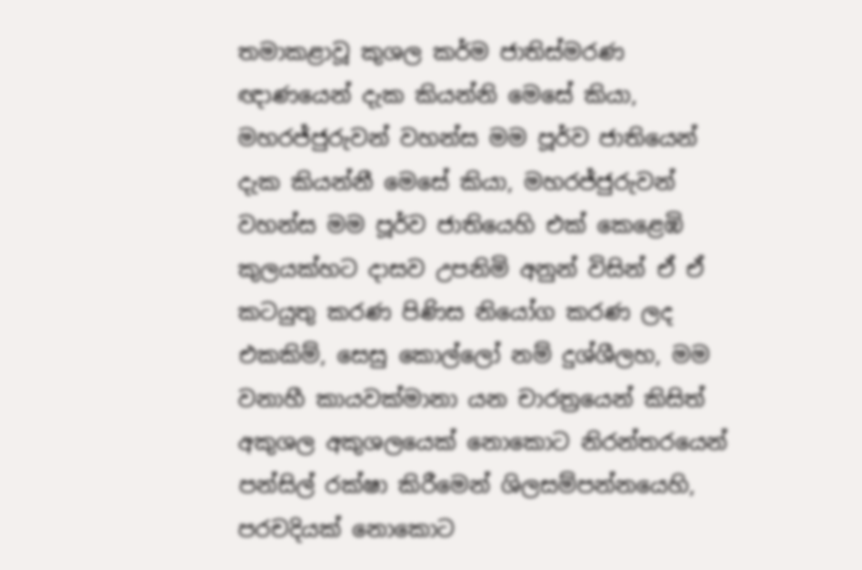තමාකළාවූ කුශල කර්ම ජාතිස්මරණ ඥාණයෙන් දැක කියන්නි මෙසේ කියා, මහරජ්ජුරුවන් වහන්ස මම පූර්ව ජාතියෙන් දැක කියන්නී මෙසේ කියා, මහරජ්ජුරුවන් වහන්ස මම පූර්ව ජාතියෙහි එක් කෙළෙඹි කුලයක්හට දාසව උපනිමි අනුන් විසින් ඒ ඒ කටයුතු කරණ පිණිස නියෝග කරණ ලද එකකිම්, සෙසු කොල්ලෝ නම් දුශ්ශීලහ, මම වනාහී කායවක්මානා යන චාරත්‍රයෙන් කිසිත් අකුශල අකුශලයෙක් නොකොට නිරන්තරයෙන් පන්සිල් රක්ෂා කිරීමෙන් ශිලසම්පන්නයෙහි, පරචදියක් නොකොට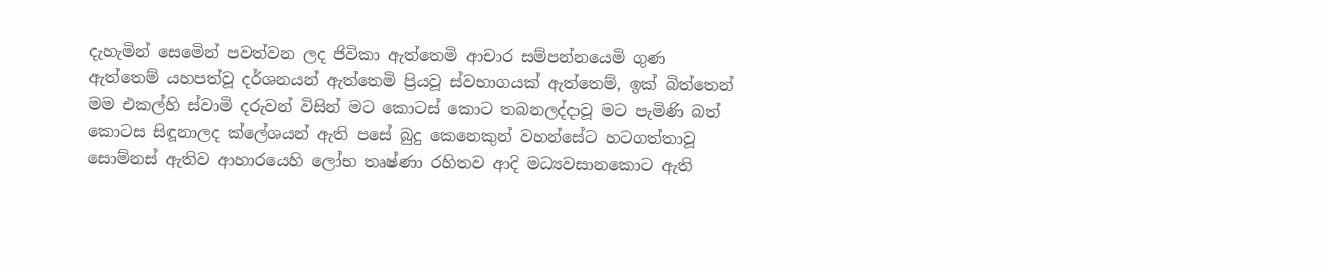දැහැමින් සෙමෙින් පවත්වන ලද ජිවිකා ඇත්තෙමි ආචාර සම්පන්නයෙමි ගුණ ඇත්තෙම් යහපත්වූ දර්ශනයන් ඇත්තෙමි ප්‍රියවූ ස්වභාගයක් ඇත්තෙම්, ඉක් බිත්තෙන් මම එකල්හි ස්වාමි දරුවන් විසින් මට කොටස් කොට තබනලද්දාවූ මට පැමිණි බත් කොටස සිඳූනාලද ක්ලේශයන් ඇති පසේ බුදු කෙනෙකුන් වහන්සේට හටගත්තාවූ සොම්නස් ඇතිව ආහාරයෙහි ලෝභ තෘෂ්ණා රහිතව ආදි මධ්‍යවසානකොට ඇති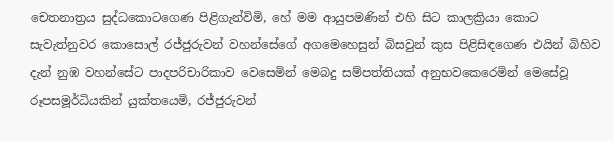චෙතනාත්‍රය සුද්ධකොටගෙණ පිළිගැන්විමි, හේ මම ආයුපමණින් එහි සිට කාලක්‍රියා කොට සැවැත්නුවර කොසොල් රජ්ජුරුවන් වහන්සේගේ අගමෙහෙසුන් බිසවුන් කුස පිළිසිඳගෙණ එයින් බිහිව දැන් නුඹ වහන්සේට පාදපරිචාරිකාව වෙසෙමින් මෙබදු සම්පත්තියක් අනුභවකෙරෙමින් මෙසේවූ රූපසමූර්ධියකින් යුක්තයෙමි, රජ්ජුරුවන්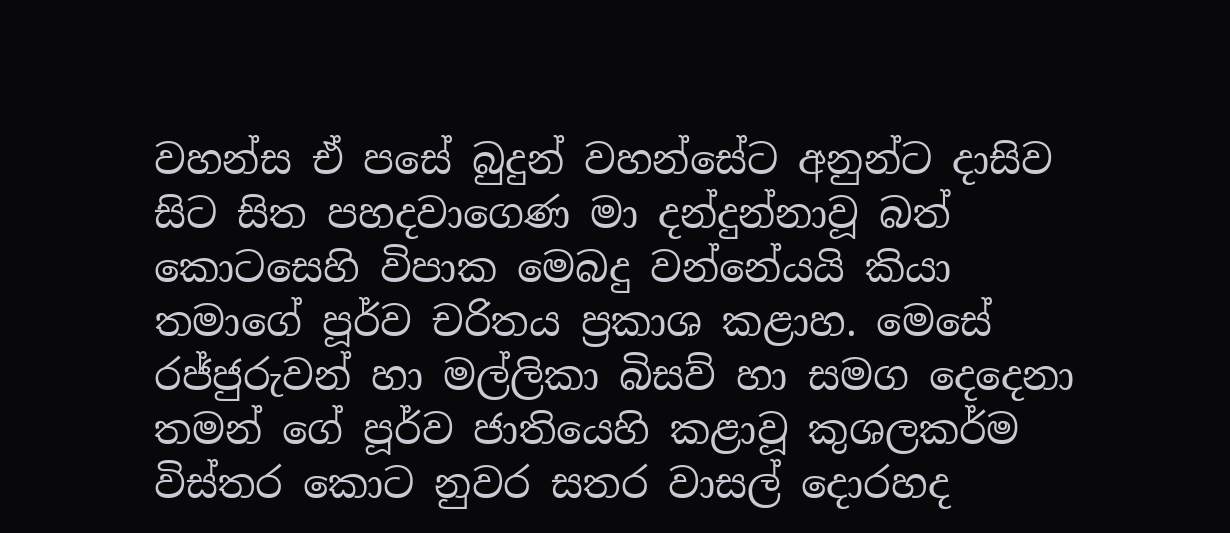වහන්ස ඒ පසේ බුදුන් වහන්සේට අනුන්ට දාසිව සිට සිත පහදවාගෙණ මා දන්දුන්නාවූ බත් කොටසෙහි විපාක මෙබදු වන්නේයයි කියා තමාගේ පූර්ව චරිතය ප්‍රකාශ කළාහ. මෙසේ රජ්ජුරුවන් හා මල්ලිකා බිසව් හා සමග දෙදෙනා තමන් ගේ පූර්ව ජාතියෙහි කළාවූ කුශලකර්ම විස්තර කොට නුවර සතර වාසල් දොරහද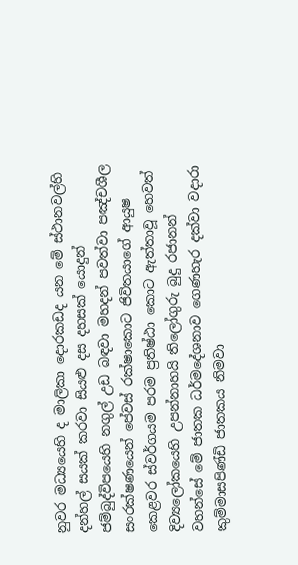නුවර මධ්‍යයෙහි ද මාලිකා දොරකඩද යන මේ ස්ථානවල්හි දන්හල් සයක් කරවා සියළු දස දහසක් යොදුන් ජම්බුද්විපයෙහි නගුල් උඩ බඳවා මහදන් පවත්වා පඤ්චශීල සංරක්ෂණයෙන් පේවස් රක්ෂාකොට ජිවිතයාගේ ආයුෂ කෙළවර ස්වර්ගයම පරම ප්‍රතිෂ්ඨා කොට ඇත්තාවූ හෙවත් දිව්‍යලෝකයෙහි උපන්නාහයි තිලෝගුරු බුදු රජානන් වහන්සේ මේ ජාතක ධර්මදේශනාව ගෙණහැර දක්වා වදාරා කුම්මාසපිණ්ඩි ජාතකය නිමවා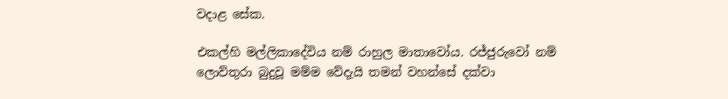වදාළ සේක.

එකල්හි මල්ලිකාදේවිය නම් රාහුල මාතාවෝය. රජ්ජුරුවෝ නම් ලොව්තුරා බුදුවූ මම්ම වේදැයි තමන් වහන්සේ දක්වා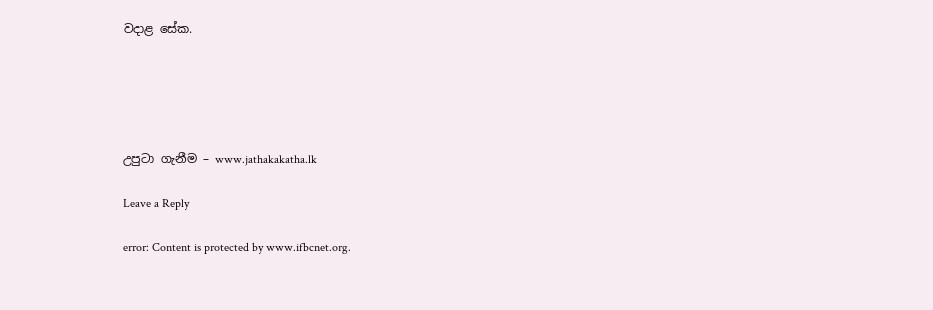වදාළ සේක.





උපුටා ගැනීම – www.jathakakatha.lk

Leave a Reply

error: Content is protected by www.ifbcnet.org.